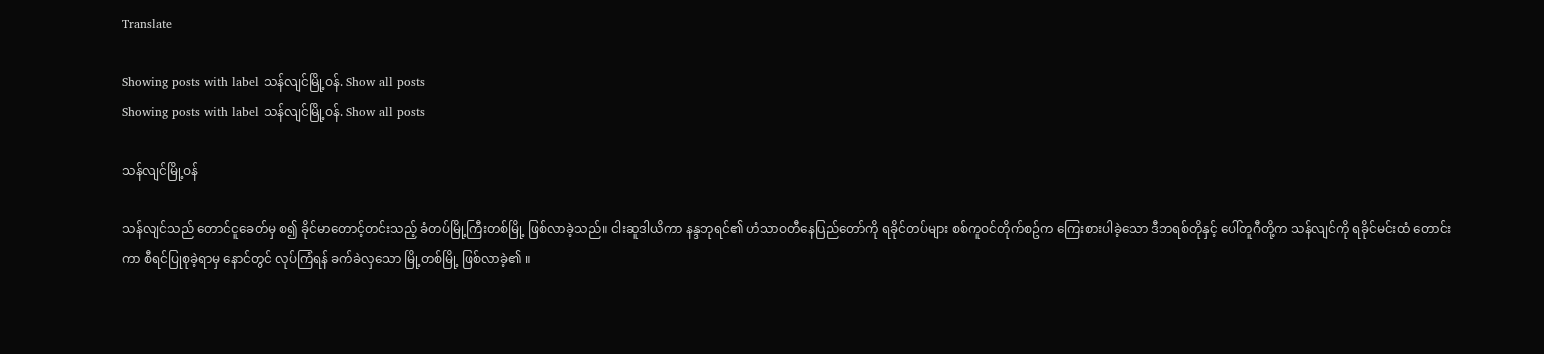Translate

Showing posts with label သန်လျင်မြို့ဝန်. Show all posts
Showing posts with label သန်လျင်မြို့ဝန်. Show all posts

သန်လျင်မြို့ဝန်

သန်လျင်သည် တောင်ငူခေတ်မှ စ၍ ခိုင်မာတောင့်တင်းသည့် ခံတပ်မြို့ကြီးတစ်မြို့ ဖြစ်လာခဲ့သည်။ ငါးဆူဒါယိကာ နန္ဒဘုရင်၏ ဟံသာဝတီနေပြည်တော်ကို ရခိုင်တပ်များ စစ်ကူဝင်တိုက်စဥ်က ကြေးစားပါခဲ့သော ဒီဘရစ်တိုနှင့် ပေါ်တူဂီတို့က သန်လျင်ကို ရခိုင်မင်းထံ တောင်းကာ စီရင်ပြုစုခဲ့ရာမှ နောင်တွင် လုပ်ကြံရန် ခက်ခဲလှသော မြို့တစ်မြို့ ဖြစ်လာခဲ့၏ ။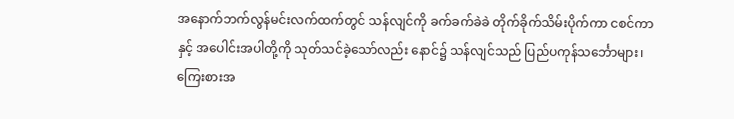အနောက်ဘက်လွန်မင်းလက်ထက်တွင် သန်လျင်ကို ခက်ခက်ခဲခဲ တိုက်ခိုက်သိမ်းပိုက်ကာ ငစင်ကာနှင့် အပေါင်းအပါတို့ကို သုတ်သင်ခဲ့သော်လည်း နောင်၌ သန်လျင်သည် ပြည်ပကုန်သင်္ဘောများ၊ကြေးစားအ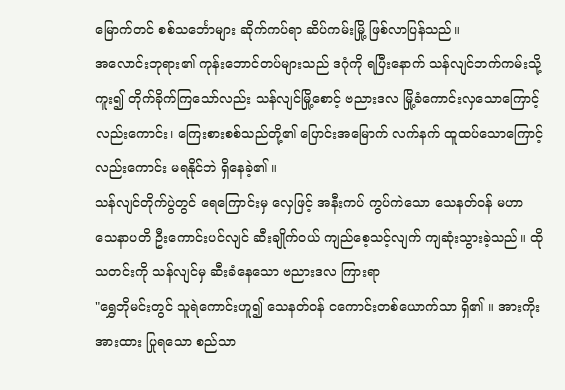မြောက်တင် စစ်သင်္ဘောများ ဆိုက်ကပ်ရာ ဆိပ်ကမ်းမြို့ ဖြစ်လာပြန်သည်။
အလောင်းဘုရား၏ ကုန်းဘောင်တပ်များသည် ဒဂုံကို ရပြီးနောက် သန်လျင်ဘက်ကမ်းသို့ ကူး၍ တိုက်ခိုက်ကြသော်လည်း သန်လျင်မြို့စောင့် ဗညားဒလ မြို့ခံကောင်းလှသောကြောင့် လည်းကောင်း၊ ကြေးစားစစ်သည်တို့၏ ပြောင်းအမြောက် လက်နက် ထူထပ်သောကြောင့်လည်းကောင်း မရနိုင်ဘဲ ရှိနေခဲ့၏ ။
သန်လျင်တိုက်ပွဲတွင် ရေကြောင်းမှ လှေဖြင့် အနီးကပ် ကွပ်ကဲသော သေနတ်ဝန် မဟာသေနာပတိ ဦးကောင်းပင်လျင် ဆီးချိုက်ဝယ် ကျည်စေ့သင့်လျက် ကျဆုံးသွားခဲ့သည်။ ထိုသတင်းကို သန်လျင်မှ ဆီးခံနေသော ဗညားဒလ ကြားရာ
"ရွှေဘိုမင်းတွင် သူရဲကောင်းဟူ၍ သေနတ်ဝန် ငကောင်းတစ်ယောက်သာ ရှိ၏ ။ အားကိုးအားထား ပြုရသော စည်သာ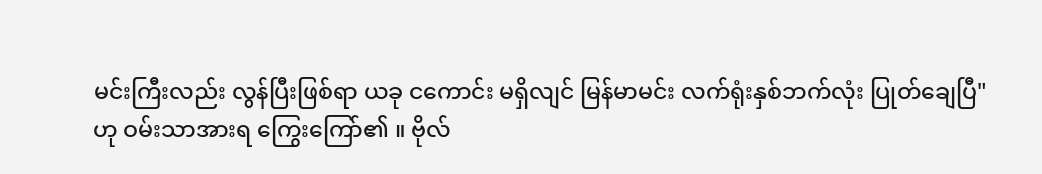မင်းကြီးလည်း လွန်ပြီးဖြစ်ရာ ယခု ငကောင်း မရှိလျင် မြန်မာမင်း လက်ရုံးနှစ်ဘက်လုံး ပြုတ်ချေပြီ"
ဟု ဝမ်းသာအားရ ကြွေးကြော်၏ ။ ဗိုလ်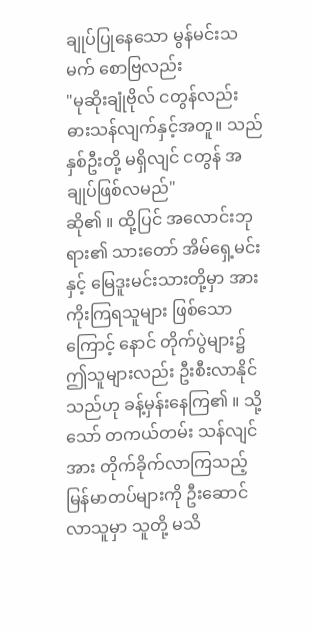ချုပ်ပြုနေသော မွန်မင်းသမက် စောဗြလည်း
"မုဆိုးချုံဗိုလ် ငတွန်လည်း ဓားသန်လျက်နှင့်အတူ။ သည်နှစ်ဦးတို့ မရှိလျင် ငတွန် အချုပ်ဖြစ်လမည်"
ဆို၏ ။ ထို့ပြင် အလောင်းဘုရား၏ သားတော် အိမ်ရှေ့မင်းနှင့် မြေဒူးမင်းသားတို့မှာ အားကိုးကြရသူများ ဖြစ်သောကြောင့် နောင် တိုက်ပွဲများ၌ ဤသူများလည်း ဦးစီးလာနိုင်သည်ဟု ခန့်မှန်းနေကြ၏ ။ သို့သော် တကယ်တမ်း သန်လျင်အား တိုက်ခိုက်လာကြသည့် မြန်မာတပ်များကို ဦးဆောင်လာသူမှာ သူတို့ မသိ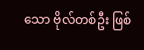သော ဗိုလ်တစ်ဦး ဖြစ်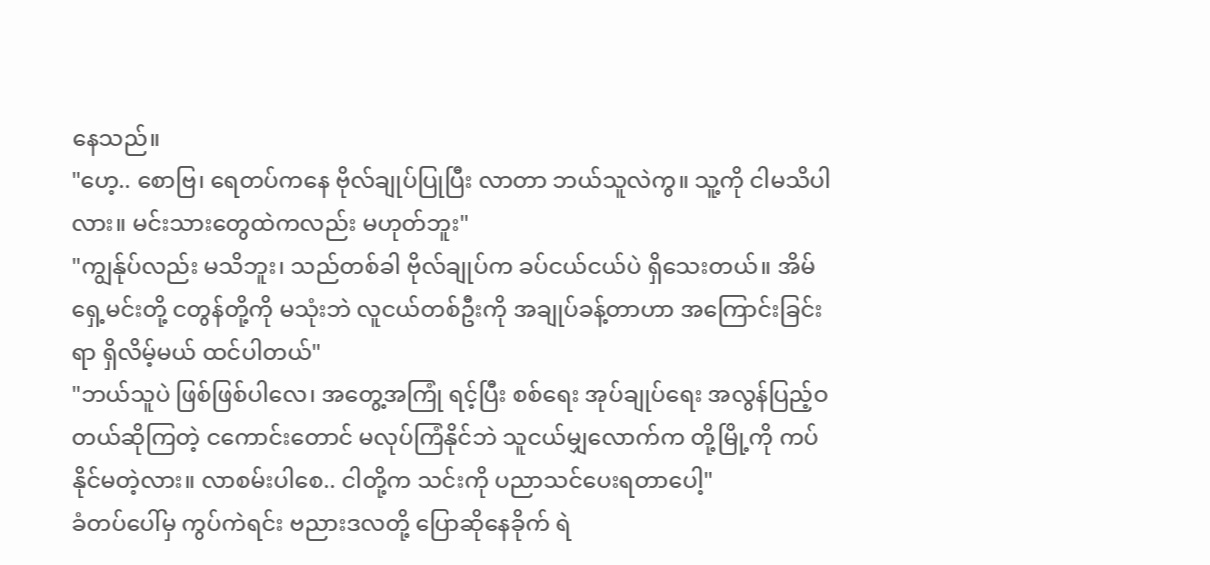နေသည်။
"ဟေ့.. စောဗြ၊ ရေတပ်ကနေ ဗိုလ်ချုပ်ပြုပြီး လာတာ ဘယ်သူလဲကွ။ သူ့ကို ငါမသိပါလား။ မင်းသားတွေထဲကလည်း မဟုတ်ဘူး"
"ကျွန်ုပ်လည်း မသိဘူး၊ သည်တစ်ခါ ဗိုလ်ချုပ်က ခပ်ငယ်ငယ်ပဲ ရှိသေးတယ်။ အိမ်ရှေ့မင်းတို့ ငတွန်တို့ကို မသုံးဘဲ လူငယ်တစ်ဦးကို အချုပ်ခန့်တာဟာ အကြောင်းခြင်းရာ ရှိလိမ့်မယ် ထင်ပါတယ်"
"ဘယ်သူပဲ ဖြစ်ဖြစ်ပါလေ၊ အတွေ့အကြုံ ရင့်ပြီး စစ်ရေး အုပ်ချုပ်ရေး အလွန်ပြည့်ဝတယ်ဆိုကြတဲ့ ငကောင်းတောင် မလုပ်ကြံနိုင်ဘဲ သူငယ်မျှလောက်က တို့မြို့ကို ကပ်နိုင်မတဲ့လား။ လာစမ်းပါစေ.. ငါတို့က သင်းကို ပညာသင်ပေးရတာပေါ့"
ခံတပ်ပေါ်မှ ကွပ်ကဲရင်း ဗညားဒလတို့ ပြောဆိုနေခိုက် ရဲ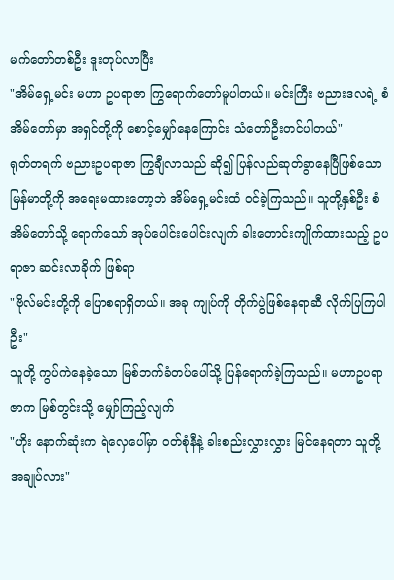မက်တော်တစ်ဦး ဒူးတုပ်လာပြီး
"အိမ်ရှေ့မင်း မဟာ ဥပရာဇာ ကြွရောက်တော်မူပါတယ်။ မင်းကြီး ဗညားဒလရဲ့ စံအိမ်တော်မှာ အရှင်တို့ကို စောင့်မျှော်နေကြောင်း သံတော်ဦးတင်ပါတယ်"
ရုတ်တရက် ဗညားဥပရာဇာ ကြွချီလာသည် ဆို၍ ပြန်လည်ဆုတ်ခွာနေပြီဖြစ်သော မြန်မာတို့ကို အရေးမထားတော့ဘဲ အိမ်ရှေ့မင်းထံ ဝင်ခဲ့ကြသည်။ သူတို့နှစ်ဦး စံအိမ်တော်သို့ ရောက်သော် အုပ်ပေါင်းပေါင်းလျက် ခါးတောင်းကျိုက်ထားသည့် ဥပရာဇာ ဆင်းလာခိုက် ဖြစ်ရာ
"ဗိုလ်မင်းတို့ကို ပြောစရာရှိတယ်။ အခု ကျုပ်ကို တိုက်ပွဲဖြစ်နေရာဆီ လိုက်ပြကြပါဦး"
သူတို့ ကွပ်ကဲနေခဲ့သော မြစ်ဘက်ခံတပ်ပေါ်သို့ ပြန်ရောက်ခဲ့ကြသည်။ မဟာဥပရာဇာက မြစ်တွင်းသို့ မျှော်ကြည့်လျက်
"ဟိုး နောက်ဆုံးက ရဲလှေပေါ်မှာ ဝတ်စုံနီနဲ့ ခါးစည်းလွှားလွှား မြင်နေရတာ သူတို့ အချုပ်လား"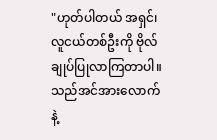"ဟုတ်ပါတယ် အရှင်၊ လူငယ်တစ်ဦးကို ဗိုလ်ချုပ်ပြုလာကြတာပါ။ သည်အင်အားလောက်နဲ့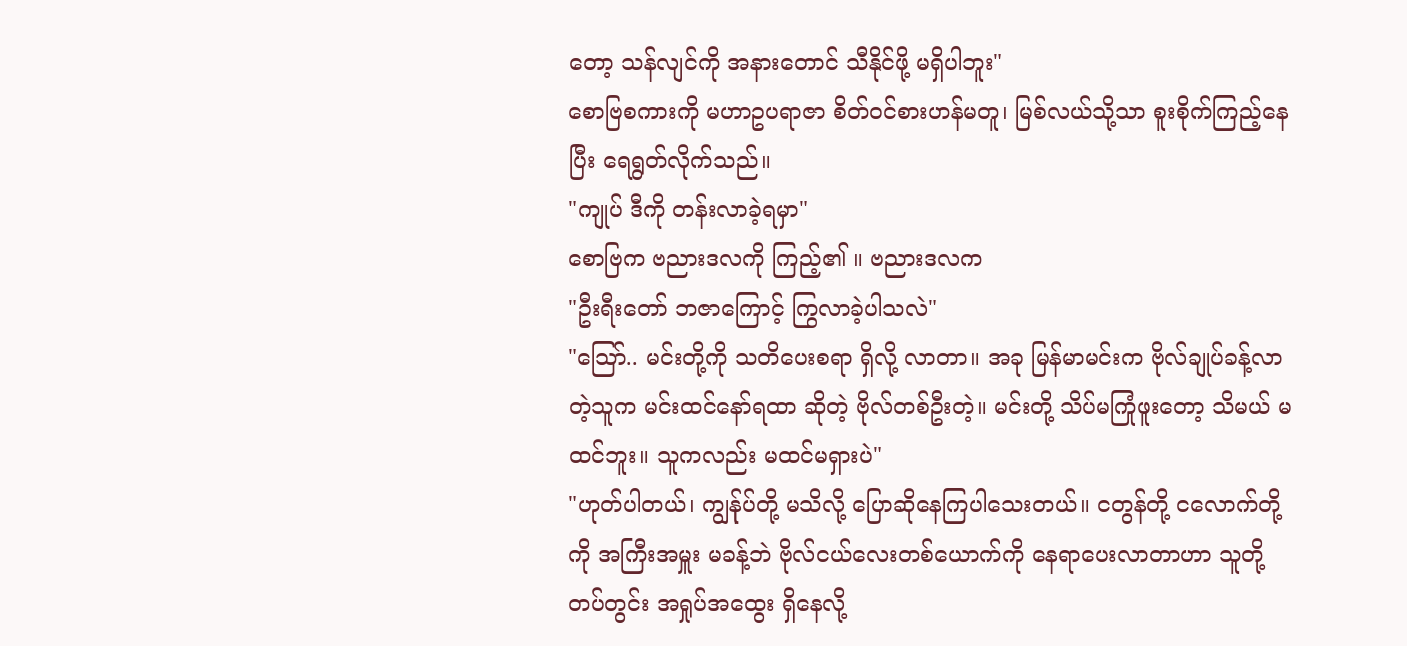တော့ သန်လျင်ကို အနားတောင် သီနိုင်ဖို့ မရှိပါဘူး"
စောဗြစကားကို မဟာဥပရာဇာ စိတ်ဝင်စားဟန်မတူ၊ မြစ်လယ်သို့သာ စူးစိုက်ကြည့်နေပြီး ရေရွတ်လိုက်သည်။
"ကျုပ် ဒီကို တန်းလာခဲ့ရမှာ"
စောဗြက ဗညားဒလကို ကြည့်၏ ။ ဗညားဒလက
"ဦးရီးတော် ဘဇာကြောင့် ကြွလာခဲ့ပါသလဲ"
"သြော်.. မင်းတို့ကို သတိပေးစရာ ရှိလို့ လာတာ။ အခု မြန်မာမင်းက ဗိုလ်ချုပ်ခန့်လာတဲ့သူက မင်းထင်နော်ရထာ ဆိုတဲ့ ဗိုလ်တစ်ဦးတဲ့။ မင်းတို့ သိပ်မကြုံဖူးတော့ သိမယ် မထင်ဘူး။ သူကလည်း မထင်မရှားပဲ"
"ဟုတ်ပါတယ်၊ ကျွန်ုပ်တို့ မသိလို့ ပြောဆိုနေကြပါသေးတယ်။ ငတွန်တို့ ငလောက်တို့ကို အကြီးအမှူး မခန့်ဘဲ ဗိုလ်ငယ်လေးတစ်ယောက်ကို နေရာပေးလာတာဟာ သူတို့တပ်တွင်း အရှုပ်အထွေး ရှိနေလို့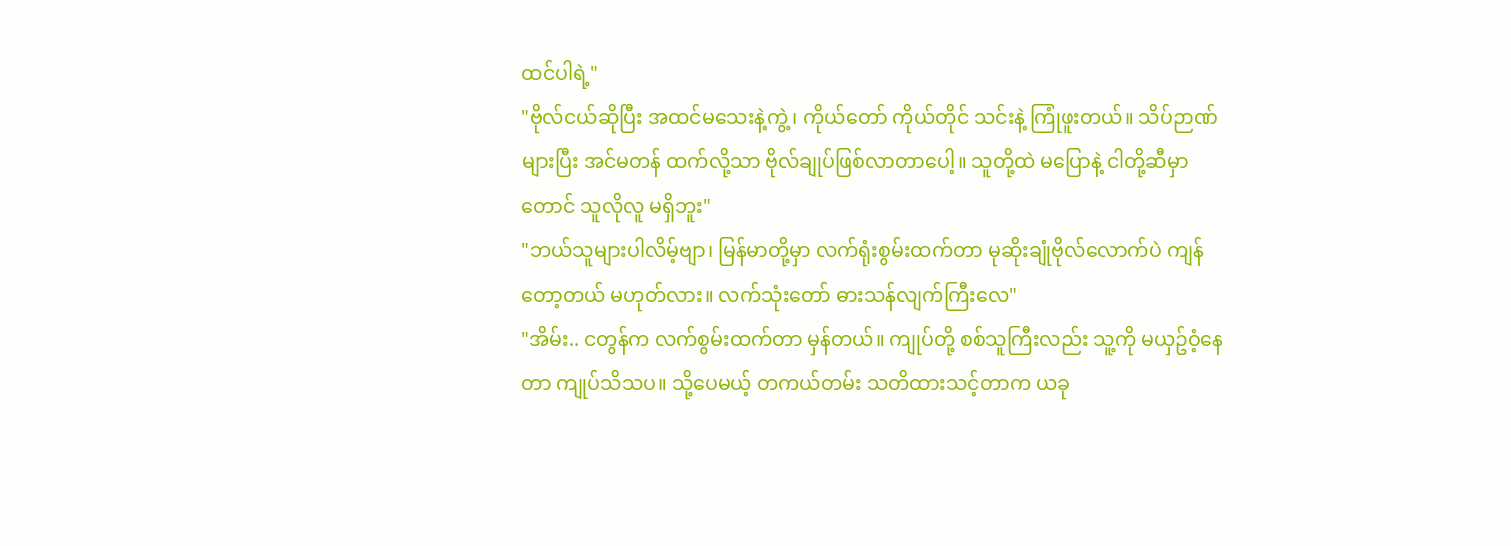ထင်ပါရဲ့"
"ဗိုလ်ငယ်ဆိုပြီး အထင်မသေးနဲ့ကွဲ့၊ ကိုယ်တော် ကိုယ်တိုင် သင်းနဲ့ ကြုံဖူးတယ်။ သိပ်ဉာဏ်များပြီး အင်မတန် ထက်လို့သာ ဗိုလ်ချုပ်ဖြစ်လာတာပေါ့။ သူတို့ထဲ မပြောနဲ့ ငါတို့ဆီမှာတောင် သူလိုလူ မရှိဘူး"
"ဘယ်သူများပါလိမ့်ဗျာ၊ မြန်မာတို့မှာ လက်ရုံးစွမ်းထက်တာ မုဆိုးချုံဗိုလ်လောက်ပဲ ကျန်တော့တယ် မဟုတ်လား။ လက်သုံးတော် ဓားသန်လျက်ကြီးလေ"
"အိမ်း.. ငတွန်က လက်စွမ်းထက်တာ မှန်တယ်။ ကျုပ်တို့ စစ်သူကြီးလည်း သူ့ကို မယှဥ်ဝံ့နေတာ ကျုပ်သိသပ။ သို့ပေမယ့် တကယ်တမ်း သတိထားသင့်တာက ယခု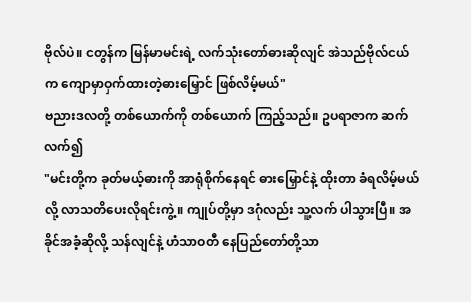ဗိုလ်ပဲ။ ငတွန်က မြန်မာမင်းရဲ့ လက်သုံးတော်ဓားဆိုလျင် အဲသည်ဗိုလ်ငယ်က ကျောမှာဝှက်ထားတဲ့ဓားမြှောင် ဖြစ်လိမ့်မယ်"
ဗညားဒလတို့ တစ်ယောက်ကို တစ်ယောက် ကြည့်သည်။ ဥပရာဇာက ဆက်လက်၍
"မင်းတို့က ခုတ်မယ့်ဓားကို အာရုံစိုက်နေရင် ဓားမြှောင်နဲ့ ထိုးတာ ခံရလိမ့်မယ်လို့ လာသတိပေးလိုရင်းကွဲ့။ ကျုပ်တို့မှာ ဒဂုံလည်း သူ့လက် ပါသွားပြီ။ အခိုင်အခံ့ဆိုလို့ သန်လျင်နဲ့ ဟံသာဝတီ နေပြည်တော်တို့သာ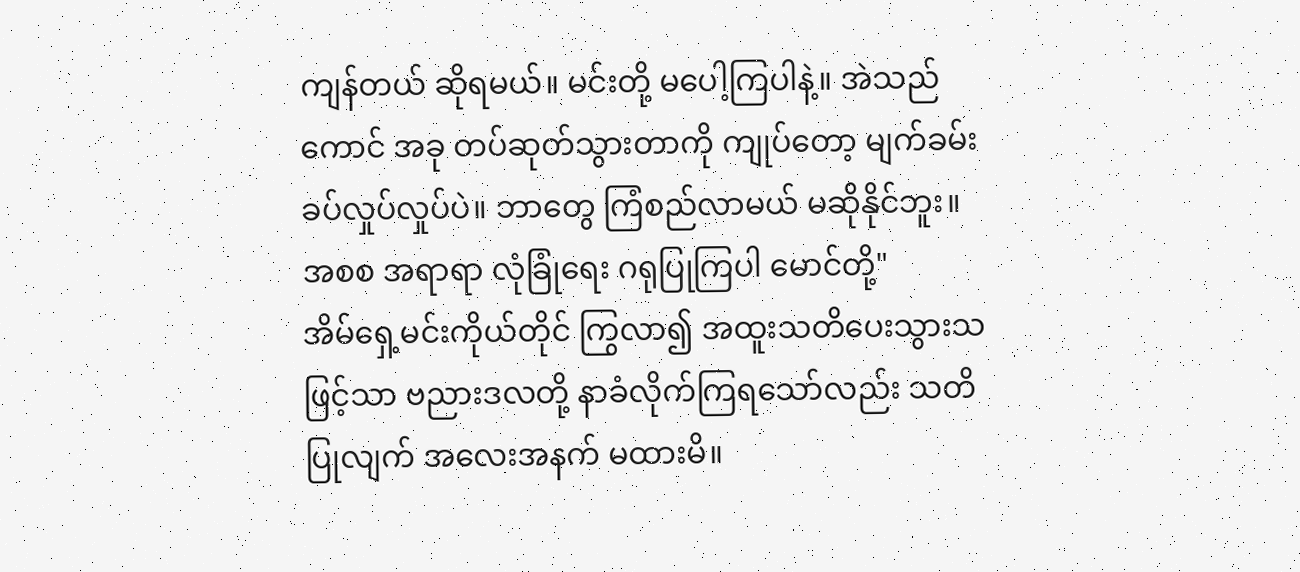ကျန်တယ် ဆိုရမယ်။ မင်းတို့ မပေါ့ကြပါနဲ့။ အဲသည်ကောင် အခု တပ်ဆုတ်သွားတာကို ကျုပ်တော့ မျက်ခမ်းခပ်လှုပ်လှုပ်ပဲ။ ဘာတွေ ကြံစည်လာမယ် မဆိုနိုင်ဘူး။ အစစ အရာရာ လုံခြုံရေး ဂရုပြုကြပါ မောင်တို့"
အိမ်ရှေ့မင်းကိုယ်တိုင် ကြွလာ၍ အထူးသတိပေးသွားသဖြင့်သာ ဗညားဒလတို့ နာခံလိုက်ကြရသော်လည်း သတိပြုလျက် အလေးအနက် မထားမိ။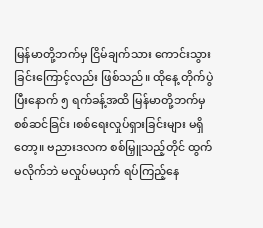မြန်မာတို့ဘက်မှ ငြိမ်ချက်သား ကောင်းသွားခြင်းကြောင့်လည်း ဖြစ်သည်။ ထိုနေ့ တိုက်ပွဲပြီးနောက် ၅ ရက်ခန့်အထိ မြန်မာတို့ဘက်မှ စစ်ဆင်ခြင်း ၊စစ်ရေးလှုပ်ရှားခြင်းများ မရှိတော့။ ဗညားဒလက စစ်မြှူသည့်တိုင် ထွက်မလိုက်ဘဲ မလှုပ်မယှက် ရပ်ကြည့်နေ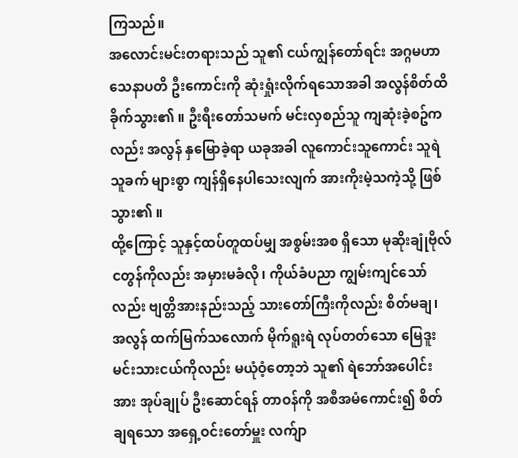ကြသည်။
အလောင်းမင်းတရားသည် သူ၏ ငယ်ကျွန်တော်ရင်း အဂ္ဂမဟာ သေနာပတိ ဦးကောင်းကို ဆုံးရှုံးလိုက်ရသောအခါ အလွန်စိတ်ထိခိုက်သွား၏ ။ ဦးရီးတော်သမက် မင်းလှစည်သူ ကျဆုံးခဲ့စဥ်ကလည်း အလွန် နှမြောခဲ့ရာ ယခုအခါ လူကောင်းသူကောင်း သူရဲသူခက် များစွာ ကျန်ရှိနေပါသေးလျက် အားကိုးမဲ့သကဲ့သို့ ဖြစ်သွား၏ ။
ထို့ကြောင့် သူနှင့်ထပ်တူထပ်မျှ အစွမ်းအစ ရှိသော မုဆိုးချုံဗိုလ် ငတွန်ကိုလည်း အမှားမခံလို၊ ကိုယ်ခံပညာ ကျွမ်းကျင်သော်လည်း ဗျတ္တိအားနည်းသည့် သားတော်ကြီးကိုလည်း စိတ်မချ၊ အလွန် ထက်မြက်သလောက် မိုက်ရူးရဲ လုပ်တတ်သော မြေဒူးမင်းသားငယ်ကိုလည်း မယုံဝံ့တော့ဘဲ သူ၏ ရဲဘော်အပေါင်းအား အုပ်ချုပ် ဦးဆောင်ရန် တာဝန်ကို အစီအမံကောင်း၍ စိတ်ချရသော အရှေ့ဝင်းတော်မှူး လက်ျာ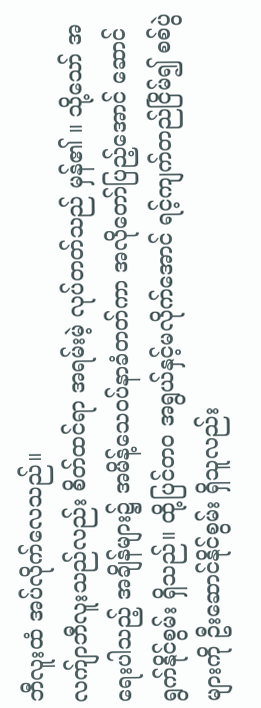ဘီလူးထံ အပ်လိုက်လေသည်။
လက်ျာဘီလူးသည်လည်း စိတ်ထင်ရာ အရမ်းမဲ့ လုပ်တတ်သည် မှန်၏ ။ သို့သော် အရေးပါသည့် အချိန်များ၌ အမိန့်သေဝပ်နာခံတတ်ကာ အလိုတော်ပြည့်အောင် ဆောင်ရွက်နိုင်စွမ်း ရှိသည်။ ထို့ပြင်တဝ အရွယ်နှင့်မလိုက်အောင် ရင့်ကျက်တည်ငြိမ်၍ စစ်ပွဲများကို ဦးဆောင်နိုင်စွမ်း ရှိသူလည်း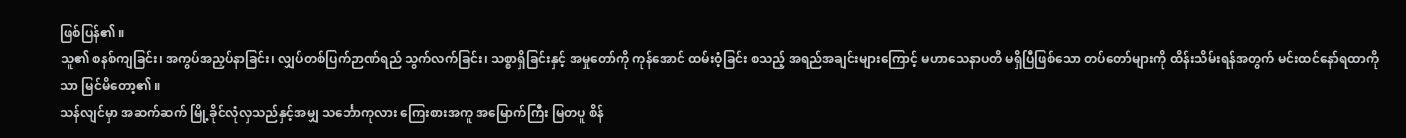ဖြစ်ပြန်၏ ။
သူ၏ စနစ်ကျခြင်း၊ အကွပ်အညှပ်နာခြင်း၊ လျှပ်တစ်ပြက်ဉာဏ်ရည် သွက်လက်ခြင်း၊ သစ္စာရှိခြင်းနှင့် အမှုတော်ကို ကုန်အောင် ထမ်းဝံ့ခြင်း စသည့် အရည်အချင်းများကြောင့် မဟာသေနာပတိ မရှိပြီဖြစ်သော တပ်တော်များကို ထိန်းသိမ်းရန်အတွက် မင်းထင်နော်ရထာကိုသာ မြင်မိတော့၏ ။
သန်လျင်မှာ အဆက်ဆက် မြို့ခိုင်လုံလှသည်နှင့်အမျှ သင်္ဘောကုလား ကြေးစားအကူ အမြောက်ကြီး မြတပူ စိန်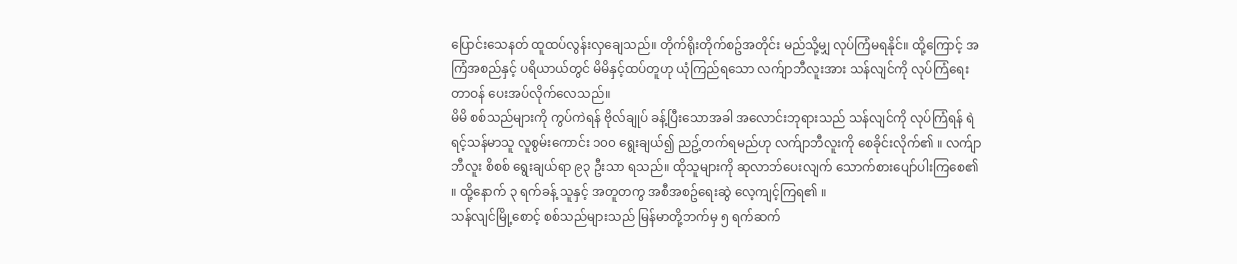ပြောင်းသေနတ် ထူထပ်လွန်းလှချေသည်။ တိုက်ရိုးတိုက်စဥ်အတိုင်း မည်သို့မျှ လုပ်ကြံမရနိုင်။ ထို့ကြောင့် အကြံအစည်နှင့် ပရိယာယ်တွင် မိမိနှင့်ထပ်တူဟု ယုံကြည်ရသော လက်ျာဘီလူးအား သန်လျင်ကို လုပ်ကြံရေးတာဝန် ပေးအပ်လိုက်လေသည်။
မိမိ စစ်သည်များကို ကွပ်ကဲရန် ဗိုလ်ချုပ် ခန့်ပြီးသောအခါ အလောင်းဘုရားသည် သန်လျင်ကို လုပ်ကြံရန် ရဲရင့်သန်မာသူ လူစွမ်းကောင်း ၁၀၀ ရွေးချယ်၍ ညဥ့်တက်ရမည်ဟု လက်ျာဘီလူးကို စေခိုင်းလိုက်၏ ။ လက်ျာဘီလူး စိစစ် ရွေးချယ်ရာ ၉၃ ဦးသာ ရသည်။ ထိုသူများကို ဆုလာဘ်ပေးလျက် သောက်စားပျော်ပါးကြစေ၏ ။ ထို့နောက် ၃ ရက်ခန့် သူနှင့် အတူတကွ အစီအစဥ်ရေးဆွဲ လေ့ကျင့်ကြရ၏ ။
သန်လျင်မြို့စောင့် စစ်သည်များသည် မြန်မာတို့ဘက်မှ ၅ ရက်ဆက်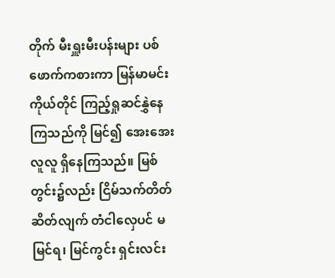တိုက် မီးရှူးမီးပန်းများ ပစ်ဖောက်ကစားကာ မြန်မာမင်းကိုယ်တိုင် ကြည့်ရှုဆင်နွှဲနေကြသည်ကို မြင်၍ အေးအေးလူလူ ရှိနေကြသည်။ မြစ်တွင်း၌လည်း ငြိမ်သက်တိတ်ဆိတ်လျက် တံငါလှေပင် မမြင်ရ၊ မြင်ကွင်း ရှင်းလင်း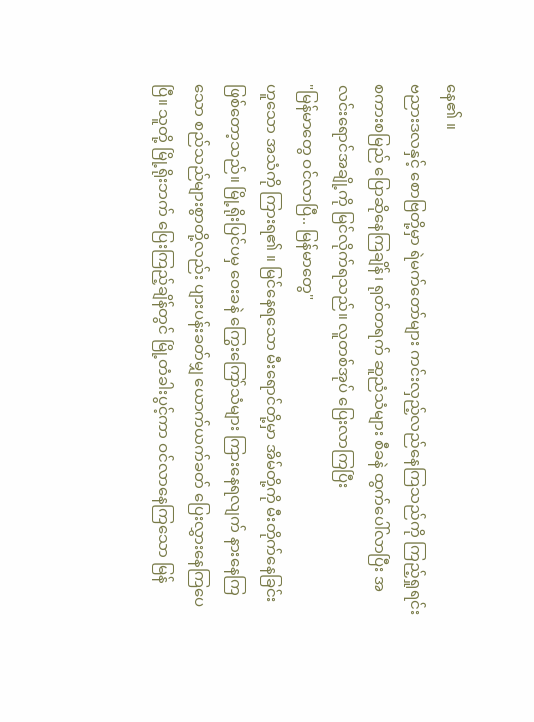နေ၏ ။
ဗညားဒလနှင့် စောဗြတို့မှာ ရဲမက်တော်များ ကင်းလှည့်လည်နေကြသည်ကို ကြည့်ရှုရင်း စကားစမြည် ပြောဆိုနေကြချိန်၊ ရုတ်တရက် ဆူညံသံများ စီခနဲ ထွက်ပေါ်လာပြီး အလင်းရောင်အချို့ကို မြင်လိုက်ရသည်။ လူတစ်အုပ် ပြေးလာကြပြီး
"မြန်မာတွေ ဝင်လာပြီ.. မြန်မာတွေ"
ဟူသော အသံကို ကြားရ၏ ။ မြင်နေရသော မီးရောင်တို့မှာ အိမ်တို့ကို မီးတိုက်နေခြင်း ဖြစ်တော့သည်။ မြို့ရိုးပြင်ပမှ ဝေးခနဲ ကြွေးကြော်သံများ ကြားနေရလျက် နားနေကြသော စည်သည်များစွာတို့လည်း ပျားပန်းခတ်မျှ ယောက်ယက်ခတ် ပြေးလွှားနေကြပေပြီ။ သူတို့ မြို့ရိုးဘက် ပြေးကြည့်ချိန်တွင် မြို့တံခါးပွင့်ကာ ဝင်လာနေကြသော မြန်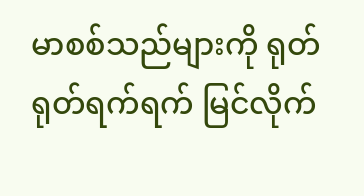မာစစ်သည်များကို ရုတ်ရုတ်ရက်ရက် မြင်လိုက်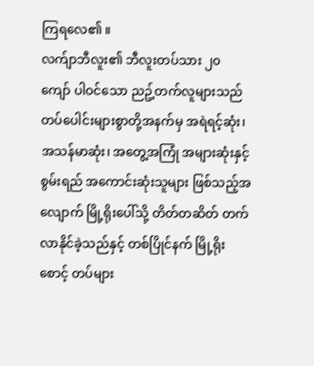ကြရလေ၏ ။
လက်ျာဘီလူး၏ ဘီလူးတပ်သား ၂၀ ကျော် ပါဝင်သော ညဥ့်တက်လူများသည် တပ်ပေါင်းများစွာတို့အနက်မှ အရဲရင့်ဆုံး၊ အသန်မာဆုံး၊ အတွေ့အကြုံ အများဆုံးနှင့် စွမ်းရည် အကောင်းဆုံးသူများ ဖြစ်သည့်အလျောက် မြို့ရိုးပေါ်သို့ တိတ်တဆိတ် တက်လာနိုင်ခဲ့သည်နှင့် တစ်ပြိုင်နက် မြို့ရိုးစောင့် တပ်များ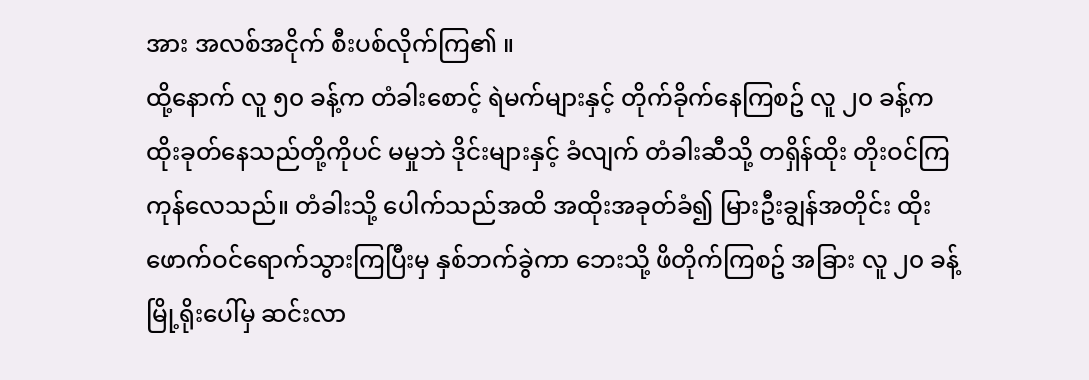အား အလစ်အငိုက် စီးပစ်လိုက်ကြ၏ ။
ထို့နောက် လူ ၅၀ ခန့်က တံခါးစောင့် ရဲမက်များနှင့် တိုက်ခိုက်နေကြစဥ် လူ ၂၀ ခန့်က ထိုးခုတ်နေသည်တို့ကိုပင် မမှုဘဲ ဒိုင်းများနှင့် ခံလျက် တံခါးဆီသို့ တရှိန်ထိုး တိုးဝင်ကြကုန်လေသည်။ တံခါးသို့ ပေါက်သည်အထိ အထိုးအခုတ်ခံ၍ မြားဦးချွန်အတိုင်း ထိုးဖောက်ဝင်ရောက်သွားကြပြီးမှ နှစ်ဘက်ခွဲကာ ဘေးသို့ ဖိတိုက်ကြစဥ် အခြား လူ ၂၀ ခန့် မြို့ရိုးပေါ်မှ ဆင်းလာ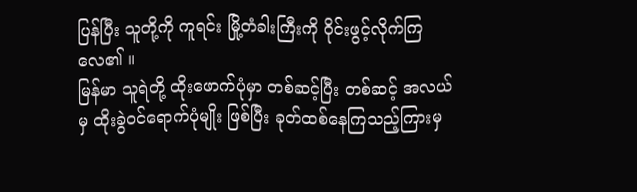ပြန်ပြီး သူတို့ကို ကူရင်း မြို့တံခါးကြီးကို ဝိုင်းဖွင့်လိုက်ကြလေ၏ ။
မြန်မာ သူရဲတို့ ထိုးဖောက်ပုံမှာ တစ်ဆင့်ပြီး တစ်ဆင့် အလယ်မှ ထိုးခွဲဝင်ရောက်ပုံမျိုး ဖြစ်ပြီး ခုတ်ထစ်နေကြသည့်ကြားမှ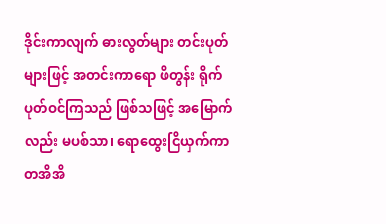ဒိုင်းကာလျက် ဓားလွတ်များ တင်းပုတ်များဖြင့် အတင်းကာရော ဖိတွန်း ရိုက်ပုတ်ဝင်ကြသည် ဖြစ်သဖြင့် အမြောက်လည်း မပစ်သာ၊ ရောထွေးငြိယှက်ကာ တအိအိ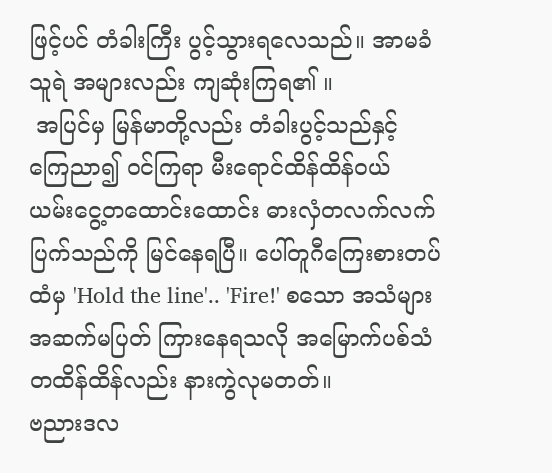ဖြင့်ပင် တံခါးကြီး ပွင့်သွားရလေသည်။ အာမခံ သူရဲ အများလည်း ကျဆုံးကြရ၏ ။
 အပြင်မှ မြန်မာတို့လည်း တံခါးပွင့်သည်နှင့် ကြေညာ၍ ဝင်ကြရာ မီးရောင်ထိန်ထိန်ဝယ် ယမ်းငွေ့တထောင်းထောင်း ဓားလှံတလက်လက် ပြက်သည်ကို မြင်နေရပြီ။ ပေါ်တူဂီကြေးစားတပ်ထံမှ 'Hold the line'.. 'Fire!' စသော အသံများ အဆက်မပြတ် ကြားနေရသလို အမြောက်ပစ်သံ တထိန်ထိန်လည်း နားကွဲလုမတတ်။
ဗညားဒလ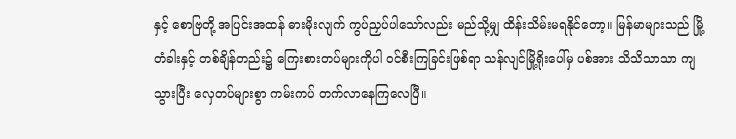နှင့် စောဗြတို့ အပြင်းအထန် ဓားမိုးလျက် ကွပ်ညှပ်ပါသော်လည်း မည်သို့မျှ ထိန်းသိမ်းမရနိုင်တော့။ မြန်မာများသည် မြို့တံခါးနှင့် တစ်ချိန်တည်း၌ ကြေးစားတပ်များကိုပါ ဝင်စီးကြခြင်းဖြစ်ရာ သန်လျင်မြို့ရိုးပေါ်မှ ပစ်အား သိသိသာသာ ကျသွားပြီး လှေတပ်များစွာ ကမ်းကပ် တက်လာနေကြလေပြီ။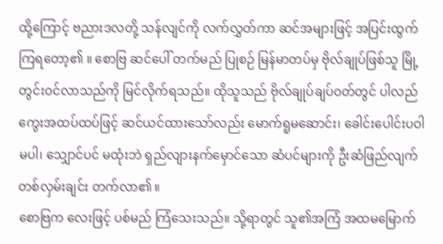ထို့ကြောင့် ဗညားဒလတို့ သန်လျင်ကို လက်လွှတ်ကာ ဆင်အများဖြင့် အပြင်းထွက်ကြရတော့၏ ။ စောဗြ ဆင်ပေါ် တက်မည် ပြုစဉ် မြန်မာတပ်မှ ဗိုလ်ချုပ်ဖြစ်သူ မြို့တွင်းဝင်လာသည်ကို မြင်လိုက်ရသည်။ ထိုသူသည် ဗိုလ်ချုပ်ချပ်ဝတ်တွင် ပါလည်ကွေးအထပ်ထပ်ဖြင့် ဆင်ယင်ထားသော်လည်း မောက်ရူမဆောင်း၊ ခေါင်းပေါင်းပဝါ မပါ၊ သျှောင်ပင် မထုံးဘဲ ရှည်လျားနက်မှောင်သော ဆံပင်များကို ဦးဆံဖြည်လျက် တစ်လှမ်းချင်း တက်လာ၏ ။
စောဗြက လေးဖြင့် ပစ်မည် ကြံသေးသည်။ သို့ရာတွင် သူ၏အကြံ အထမမြောက်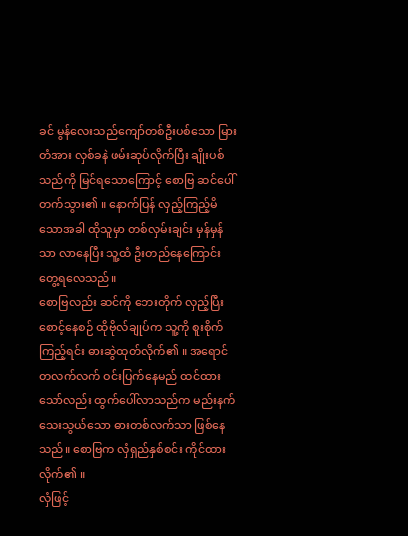ခင် မွန်လေးသည်ကျော်တစ်ဦးပစ်သော မြားတံအား လှစ်ခနဲ ဖမ်းဆုပ်လိုက်ပြီး ချိုးပစ်သည်ကို မြင်ရသောကြောင့် စောဗြ ဆင်ပေါ် တက်သွား၏ ။ နောက်ပြန် လှည့်ကြည့်မိသောအခါ ထိုသူမှာ တစ်လှမ်းချင်း မှန်မှန်သာ လာနေပြီး သူ့ထံ ဦးတည်နေကြောင်း တွေ့ရလေသည်။
စောဗြလည်း ဆင်ကို ဘေးတိုက် လှည့်ပြီး စောင့်နေစဉ် ထိုဗိုလ်ချုပ်က သူ့ကို စူးစိုက်ကြည့်ရင်း ဓားဆွဲထုတ်လိုက်၏ ။ အရောင်တလက်လက် ဝင်းပြက်နေမည် ထင်ထားသော်လည်း ထွက်ပေါ်လာသည်က မည်းနက် သေးသွယ်သော ဓားတစ်လက်သာ ဖြစ်နေသည်။ စောဗြက လှံရှည်နှစ်စင်း ကိုင်ထားလိုက်၏ ။
လှံဖြင့်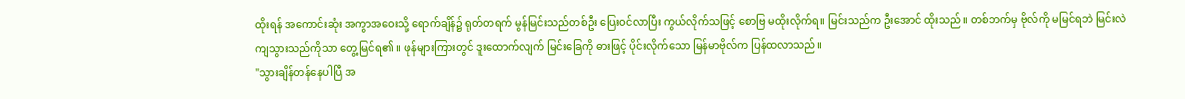ထိုးရန် အကောင်းဆုံး အကွာအဝေးသို့ ရောက်ချိန်၌ ရုတ်တရက် မွန်မြင်းသည်တစ်ဦး ပြေးဝင်လာပြီး ကွယ်လိုက်သဖြင့် စောဗြ မထိုးလိုက်ရ။ မြင်းသည်က ဦးအောင် ထိုးသည်။ တစ်ဘက်မှ ဗိုလ်ကို မမြင်ရဘဲ မြင်းလဲကျသွားသည်ကိုသာ တွေ့မြင်ရ၏ ။ ဖုန်များကြားတွင် ဒူးထောက်လျက် မြင်းခြေကို ဓားဖြင့် ပိုင်းလိုက်သော မြန်မာဗိုလ်က ပြန်ထလာသည်။
"သွားချိန်တန်နေပါပြီ အ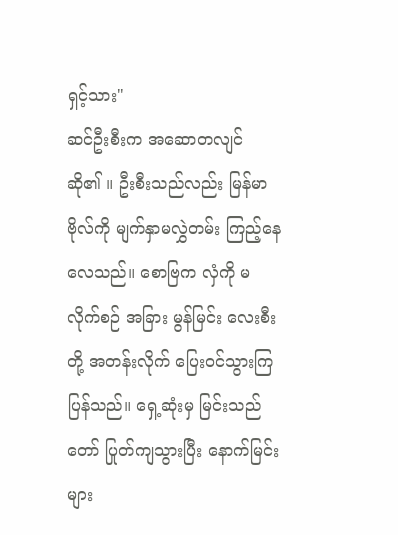ရှင့်သား"
ဆင်ဦးစီးက အဆောတလျင် ဆို၏ ။ ဦးစီးသည်လည်း မြန်မာဗိုလ်ကို မျက်နှာမလွှဲတမ်း ကြည့်နေလေသည်။ စောဗြက လှံကို မ လိုက်စဉ် အခြား မွန်မြင်း လေးစီးတို့ အတန်းလိုက် ပြေးဝင်သွားကြပြန်သည်။ ရှေ့ဆုံးမှ မြင်းသည်တော် ပြုတ်ကျသွားပြီး နောက်မြင်းများ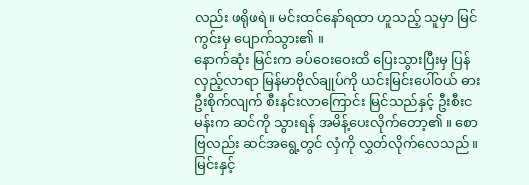လည်း ဖရိုဖရဲ။ မင်းထင်နော်ရထာ ဟူသည့် သူမှာ မြင်ကွင်းမှ ပျောက်သွား၏ ။
နောက်ဆုံး မြင်းက ခပ်ဝေးဝေးထိ ပြေးသွားပြီးမှ ပြန်လှည့်လာရာ မြန်မာဗိုလ်ချုပ်ကို ယင်းမြင်းပေါ်ဝယ် ဓားဦးစိုက်လျက် စီးနင်းလာကြောင်း မြင်သည်နှင့် ဦးစီးငမန်းက ဆင်ကို သွားရန် အမိန့်ပေးလိုက်တော့၏ ။ စောဗြလည်း ဆင်အရွေ့တွင် လှံကို လွှတ်လိုက်လေသည်။ မြင်းနှင့်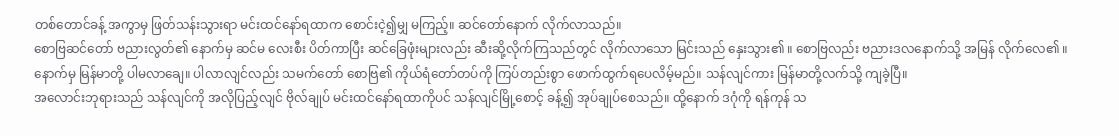တစ်တောင်ခန့် အကွာမှ ဖြတ်သန်းသွားရာ မင်းထင်နော်ရထာက စောင်းငဲ့၍မျှ မကြည့်။ ဆင်တော်နောက် လိုက်လာသည်။
စောဗြဆင်တော် ဗညားလွတ်၏ နောက်မှ ဆင်မ လေးစီး ပိတ်ကာပြီး ဆင်ခြေဖုံးများလည်း ဆီးဆို့လိုက်ကြသည်တွင် လိုက်လာသော မြင်းသည် နှေးသွား၏ ။ စောဗြလည်း ဗညားဒလနောက်သို့ အမြန် လိုက်လေ၏ ။ နောက်မှ မြန်မာတို့ ပါမလာချေ။ ပါလာလျင်လည်း သမက်တော် စောဗြ၏ ကိုယ်ရံတော်တပ်ကို ကြပ်တည်းစွာ ဖောက်ထွက်ရပေလိမ့်မည်။ သန်လျင်ကား မြန်မာတို့လက်သို့ ကျခဲ့ပြီ။
အလောင်းဘုရားသည် သန်လျင်ကို အလိုပြည့်လျင် ဗိုလ်ချုပ် မင်းထင်နော်ရထာကိုပင် သန်လျင်မြို့စောင့် ခန့်၍ အုပ်ချုပ်စေသည်။ ထို့နောက် ဒဂုံကို ရန်ကုန် သ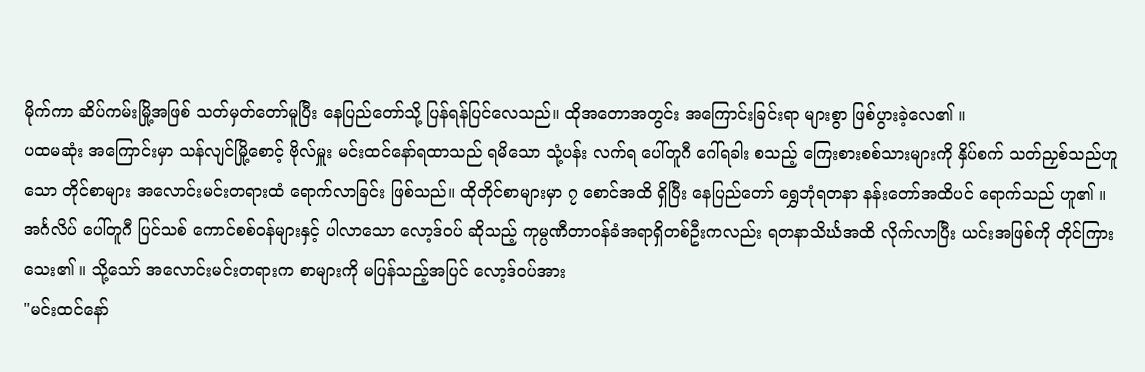မိုက်ကာ ဆိပ်ကမ်းမြို့အဖြစ် သတ်မှတ်တော်မူပြီး နေပြည်တော်သို့ ပြန်ရန်ပြင်လေသည်။ ထိုအတောအတွင်း အကြောင်းခြင်းရာ များစွာ ဖြစ်ပွားခဲ့လေ၏ ။
ပထမဆုံး အကြောင်းမှာ သန်လျင်မြို့စောင့် ဗိုလ်မှူး မင်းထင်နော်ရထာသည် ရမိသော သုံ့ပန်း လက်ရ ပေါ်တူဂီ ဂေါ်ရခါး စသည့် ကြေးစားစစ်သားများကို နှိပ်စက် သတ်ညှစ်သည်ဟူသော တိုင်စာများ အလောင်းမင်းတရားထံ ရောက်လာခြင်း ဖြစ်သည်။ ထိုတိုင်စာများမှာ ၇ စောင်အထိ ရှိပြီး နေပြည်တော် ရွှေဘုံရတနာ နန်းတော်အထိပင် ရောက်သည် ဟူ၏ ။
အင်္ဂလိပ် ပေါ်တူဂီ ပြင်သစ် ကောင်စစ်ဝန်များနှင့် ပါလာသော လော့ဒ်ဝပ် ဆိုသည့် ကုမ္ပဏီတာဝန်ခံအရာရှိတစ်ဦးကလည်း ရတနာသိင်္ဃအထိ လိုက်လာပြီး ယင်းအဖြစ်ကို တိုင်ကြားသေး၏ ။ သို့သော် အလောင်းမင်းတရားက စာများကို မပြန်သည့်အပြင် လော့ဒ်ဝပ်အား
"မင်းထင်နော်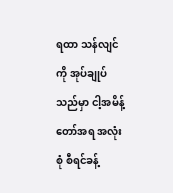ရထာ သန်လျင်ကို အုပ်ချုပ်သည်မှာ ငါ့အမိန့်တော်အရ အလုံးစုံ စီရင်ခန့်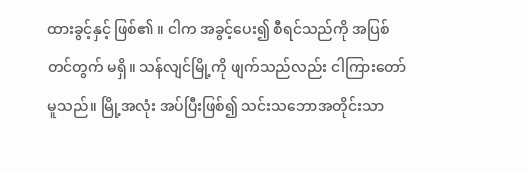ထားခွင့်နှင့် ဖြစ်၏ ။ ငါက အခွင့်ပေး၍ စီရင်သည်ကို အပြစ်တင်တွက် မရှိ။ သန်လျင်မြို့ကို ဖျက်သည်လည်း ငါကြားတော်မူသည်။ မြို့အလုံး အပ်ပြီးဖြစ်၍ သင်းသဘောအတိုင်းသာ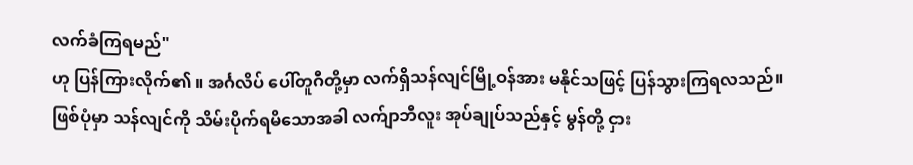လက်ခံကြရမည်"
ဟု ပြန်ကြားလိုက်၏ ။ အင်္ဂလိပ် ပေါ်တူဂီတို့မှာ လက်ရှိသန်လျင်မြို့ဝန်အား မနိုင်သဖြင့် ပြန်သွားကြရလသည်။
ဖြစ်ပုံမှာ သန်လျင်ကို သိမ်းပိုက်ရမိသောအခါ လက်ျာဘီလူး အုပ်ချုပ်သည်နှင့် မွန်တို့ ငှား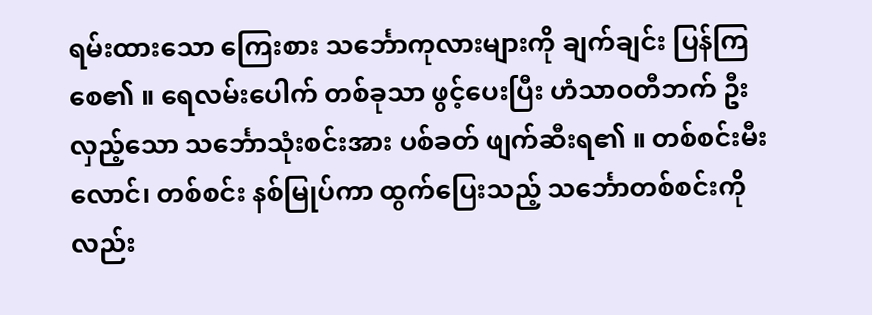ရမ်းထားသော ကြေးစား သင်္ဘောကုလားများကို ချက်ချင်း ပြန်ကြစေ၏ ။ ရေလမ်းပေါက် တစ်ခုသာ ဖွင့်ပေးပြီး ဟံသာဝတီဘက် ဦးလှည့်သော သင်္ဘောသုံးစင်းအား ပစ်ခတ် ဖျက်ဆီးရ၏ ။ တစ်စင်းမီးလောင်၊ တစ်စင်း နစ်မြုပ်ကာ ထွက်ပြေးသည့် သင်္ဘောတစ်စင်းကိုလည်း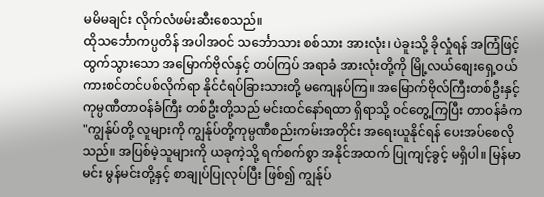မမိမချင်း လိုက်လံဖမ်းဆီးစေသည်။
ထိုသင်္ဘောကပ္ပတိန် အပါအဝင် သင်္ဘောသား စစ်သား အားလုံး၊ ပဲခူးသို့ ခိုလှုံရန် အကြံဖြင့် ထွက်သွားသော အမြောက်ဗိုလ်နှင့် တပ်ကြပ် အရာခံ အားလုံးတို့ကို မြို့လယ်စျေးရှေ့ဝယ် ကားစင်တင်ပစ်လိုက်ရာ နိုင်ငံရပ်ခြားသားတို့ မကျေနပ်ကြ။ အမြောက်ဗိုလ်ကြီးတစ်ဦးနှင့် ကုမ္ပဏီတာဝန်ခံကြီး တစ်ဦးတို့သည် မင်းထင်နော်ရထာ ရှိရာသို့ ဝင်တွေ့ကြပြီး တာဝန်ခံက
"ကျွန်ုပ်တို့ လူများကို ကျွန်ုပ်တို့ကုမ္ပဏီစည်းကမ်းအတိုင်း အရေးယူနိုင်ရန် ပေးအပ်စေလိုသည်။ အပြစ်မဲ့သူများကို ယခုကဲ့သို့ ရက်စက်စွာ အနိုင်အထက် ပြုကျင့်ခွင့် မရှိပါ။ မြန်မာမင်း မွန်မင်းတို့နှင့် စာချုပ်ပြုလုပ်ပြီး ဖြစ်၍ ကျွန်ုပ်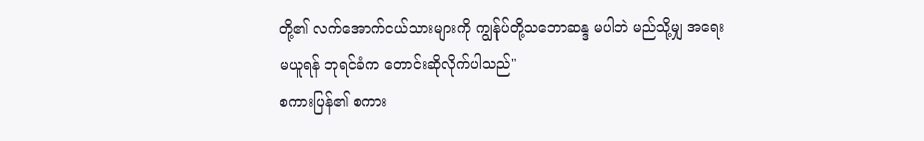တို့၏ လက်အောက်ငယ်သားများကို ကျွန်ုပ်တို့သဘောဆန္ဒ မပါဘဲ မည်သို့မျှ အရေးမယူရန် ဘုရင်ခံက တောင်းဆိုလိုက်ပါသည်"
စကားပြန်၏ စကား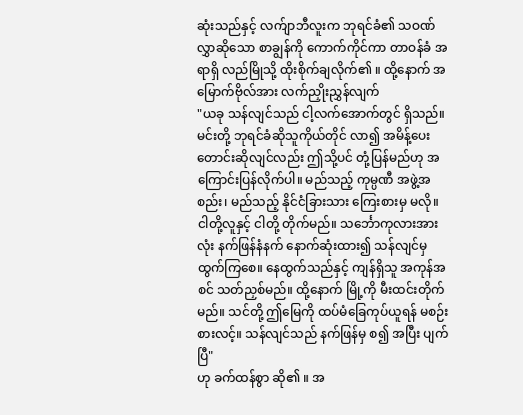ဆုံးသည်နှင့် လက်ျာဘီလူးက ဘုရင်ခံ၏ သဝဏ်လွှာဆိုသော စာချွန်ကို ကောက်ကိုင်ကာ တာဝန်ခံ အရာရှိ လည်မြိုသို့ ထိုးစိုက်ချလိုက်၏ ။ ထို့နောက် အမြောက်ဗိုလ်အား လက်ညှိုးညွှန်လျက်
"ယခု သန်လျင်သည် ငါ့လက်အောက်တွင် ရှိသည်။ မင်းတို့ ဘုရင်ခံဆိုသူကိုယ်တိုင် လာ၍ အမိန့်ပေး တောင်းဆိုလျင်လည်း ဤသို့ပင် တုံ့ပြန်မည်ဟု အကြောင်းပြန်လိုက်ပါ။ မည်သည့် ကုမ္ပဏီ အဖွဲ့အစည်း၊ မည်သည့် နိုင်ငံခြားသား ကြေးစားမှ မလို။ ငါတို့လူနှင့် ငါတို့ တိုက်မည်။ သင်္ဘောကုလားအားလုံး နက်ဖြန်နံနက် နောက်ဆုံးထား၍ သန်လျင်မှ ထွက်ကြစေ။ နေထွက်သည်နှင့် ကျန်ရှိသူ အကုန်အစင် သတ်ညှစ်မည်။ ထို့နောက် မြို့ကို မီးထင်းတိုက်မည်။ သင်တို့ ဤမြေကို ထပ်မံခြေကုပ်ယူရန် မစဉ်းစားလင့်။ သန်လျင်သည် နက်ဖြန်မှ စ၍ အပြီး ပျက်ပြီ"
ဟု ခက်ထန်စွာ ဆို၏ ။ အ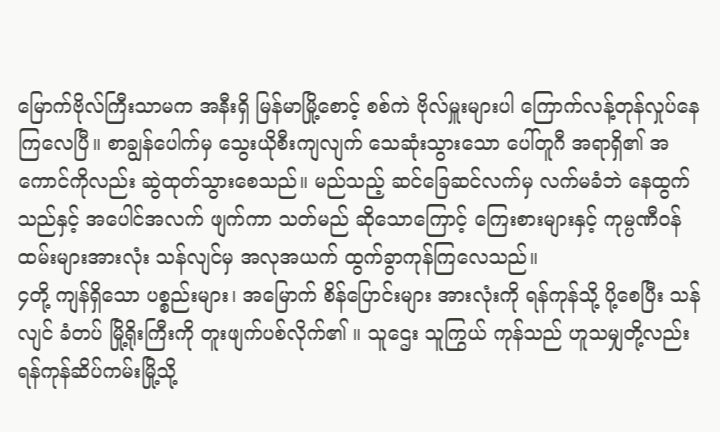မြောက်ဗိုလ်ကြီးသာမက အနီးရှိ မြန်မာမြို့စောင့် စစ်ကဲ ဗိုလ်မှူးများပါ ကြောက်လန့်တုန်လှုပ်နေကြလေပြီ။ စာချွန်ပေါက်မှ သွေးယိုစီးကျလျက် သေဆုံးသွားသော ပေါ်တူဂီ အရာရှိ၏ အကောင်ကိုလည်း ဆွဲထုတ်သွားစေသည်။ မည်သည့် ဆင်ခြေဆင်လက်မှ လက်မခံဘဲ နေထွက်သည်နှင့် အပေါင်အလက် ဖျက်ကာ သတ်မည် ဆိုသောကြောင့် ကြေးစားများနှင့် ကုမ္ပဏီဝန်ထမ်းများအားလုံး သန်လျင်မှ အလုအယက် ထွက်ခွာကုန်ကြလေသည်။
၄တို့ ကျန်ရှိသော ပစ္စည်းများ၊ အမြောက် စိန်ပြောင်းများ အားလုံးကို ရန်ကုန်သို့ ပို့စေပြီး သန်လျင် ခံတပ် မြို့ရိုးကြီးကို တူးဖျက်ပစ်လိုက်၏ ။ သူဌေး သူကြွယ် ကုန်သည် ဟူသမျှတို့လည်း ရန်ကုန်ဆိပ်ကမ်းမြို့သို့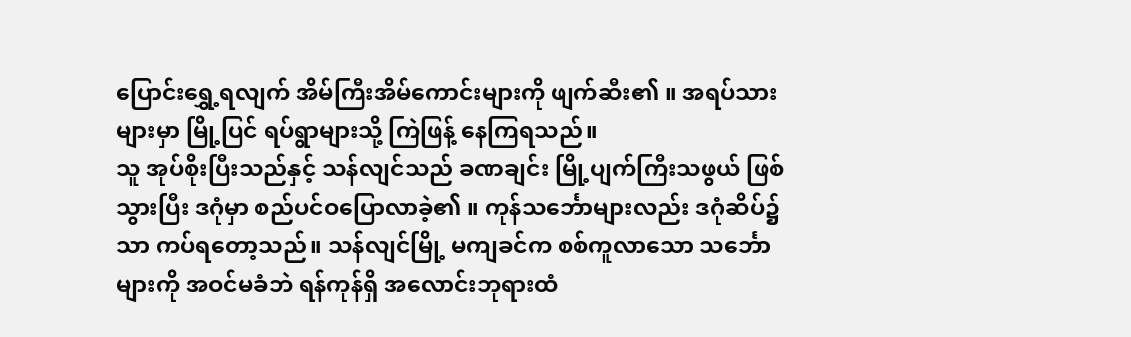ပြောင်းရွှေ့ရလျက် အိမ်ကြီးအိမ်ကောင်းများကို ဖျက်ဆီး၏ ။ အရပ်သားများမှာ မြို့ပြင် ရပ်ရွာများသို့ ကြဲဖြန့် နေကြရသည်။
သူ အုပ်စိုးပြီးသည်နှင့် သန်လျင်သည် ခဏချင်း မြို့ပျက်ကြီးသဖွယ် ဖြစ်သွားပြီး ဒဂုံမှာ စည်ပင်ဝပြောလာခဲ့၏ ။ ကုန်သင်္ဘောများလည်း ဒဂုံဆိပ်၌သာ ကပ်ရတော့သည်။ သန်လျင်မြို့ မကျခင်က စစ်ကူလာသော သင်္ဘောများကို အဝင်မခံဘဲ ရန်ကုန်ရှိ အလောင်းဘုရားထံ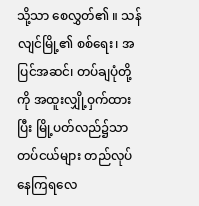သို့သာ စေလွှတ်၏ ။ သန်လျင်မြို့၏ စစ်ရေး၊ အပြင်အဆင်၊ တပ်ချပုံတို့ကို အထူးလျှို့ဝှက်ထားပြီး မြို့ပတ်လည်၌သာ တပ်ငယ်များ တည်လုပ် နေကြရလေ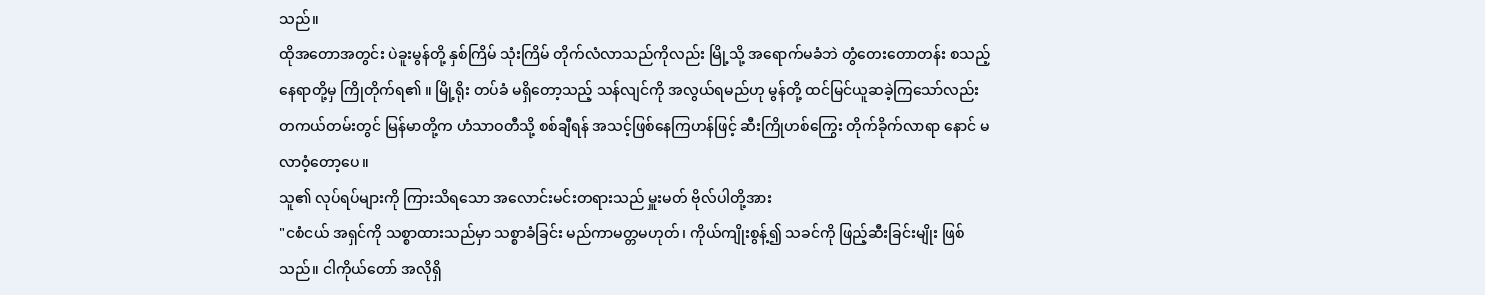သည်။
ထိုအတောအတွင်း ပဲခူးမွန်တို့ နှစ်ကြိမ် သုံးကြိမ် တိုက်လံလာသည်ကိုလည်း မြို့သို့ အရောက်မခံဘဲ တွံတေးတောတန်း စသည့် နေရာတို့မှ ကြိုတိုက်ရ၏ ။ မြို့ရိုး တပ်ခံ မရှိတော့သည့် သန်လျင်ကို အလွယ်ရမည်ဟု မွန်တို့ ထင်မြင်ယူဆခဲ့ကြသော်လည်း တကယ်တမ်းတွင် မြန်မာတို့က ဟံသာဝတီသို့ စစ်ချီရန် အသင့်ဖြစ်နေကြဟန်ဖြင့် ဆီးကြိုဟစ်ကြွေး တိုက်ခိုက်လာရာ နောင် မလာဝံ့တော့ပေ။
သူ၏ လုပ်ရပ်များကို ကြားသိရသော အလောင်းမင်းတရားသည် မှူးမတ် ဗိုလ်ပါတို့အား
"ငစံငယ် အရှင်ကို သစ္စာထားသည်မှာ သစ္စာခံခြင်း မည်ကာမတ္တမဟုတ်၊ ကိုယ်ကျိုးစွန့်၍ သခင်ကို ဖြည့်ဆီးခြင်းမျိုး ဖြစ်သည်။ ငါကိုယ်တော် အလိုရှိ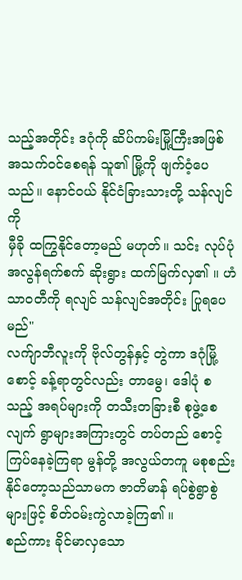သည့်အတိုင်း ဒဂုံကို ဆိပ်ကမ်းမြို့ကြီးအဖြစ် အသက်ဝင်စေရန် သူ၏ မြို့ကို ဖျက်ဝံ့ပေသည်။ နောင်ဝယ် နိုင်ငံခြားသားတို့ သန်လျင်ကို
မှီခို ထကြွနိုင်တော့မည် မဟုတ်။ သင်း လုပ်ပုံ အလွန်ရက်စက် ဆိုးရွား ထက်မြက်လှ၏ ။ ဟံသာဝတီကို ရလျင် သန်လျင်အတိုင်း ပြုရပေမည်"
လက်ျာဘီလူးကို ဗိုလ်တွန်နှင့် တွဲကာ ဒဂုံမြို့စောင့် ခန့်ရာတွင်လည်း တာမွေ၊ ဒေါပုံ စသည့် အရပ်များကို တသီးတခြားစီ စုဖွဲ့စေလျက် ရွာများအကြားတွင် တပ်တည် စောင့်ကြပ်နေခဲ့ကြရာ မွန်တို့ အလွယ်တကူ မစုစည်းနိုင်တော့သည်သာမက ဇာတိမာန် ရပ်စွဲရွာစွဲများဖြင့် စိတ်ဝမ်းကွဲလာခဲ့ကြ၏ ။
စည်ကား ခိုင်မာလှသော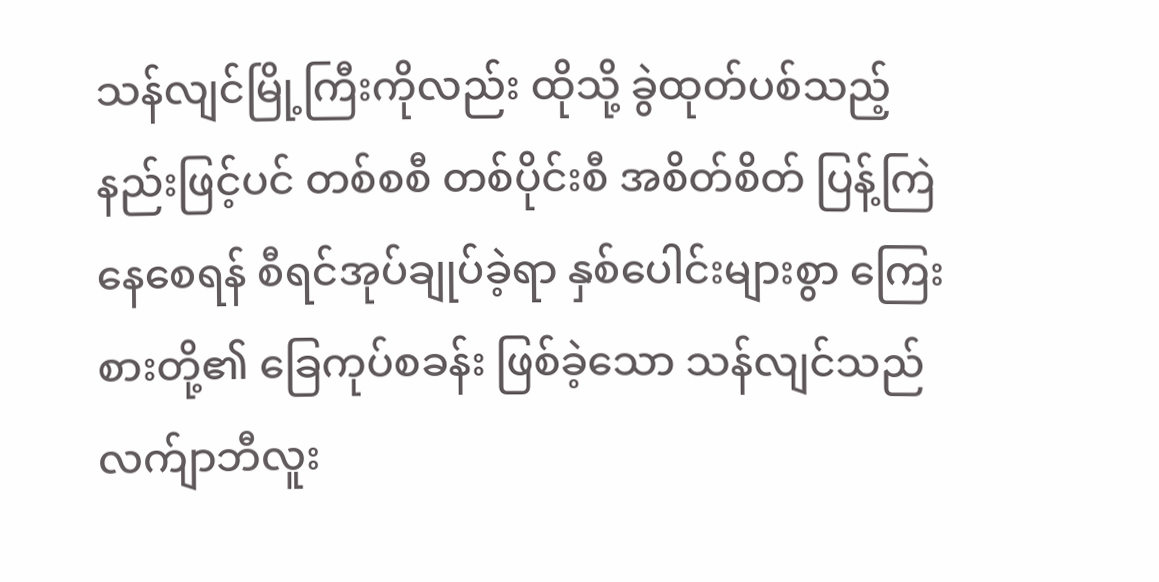သန်လျင်မြို့ကြီးကိုလည်း ထိုသို့ ခွဲထုတ်ပစ်သည့် နည်းဖြင့်ပင် တစ်စစီ တစ်ပိုင်းစီ အစိတ်စိတ် ပြန့်ကြဲနေစေရန် စီရင်အုပ်ချုပ်ခဲ့ရာ နှစ်ပေါင်းများစွာ ကြေးစားတို့၏ ခြေကုပ်စခန်း ဖြစ်ခဲ့သော သန်လျင်သည် လက်ျာဘီလူး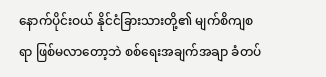နောက်ပိုင်းဝယ် နိုင်ငံခြားသားတို့၏ မျက်စိကျစရာ ဖြစ်မလာတော့ဘဲ စစ်ရေးအချက်အချာ ခံတပ်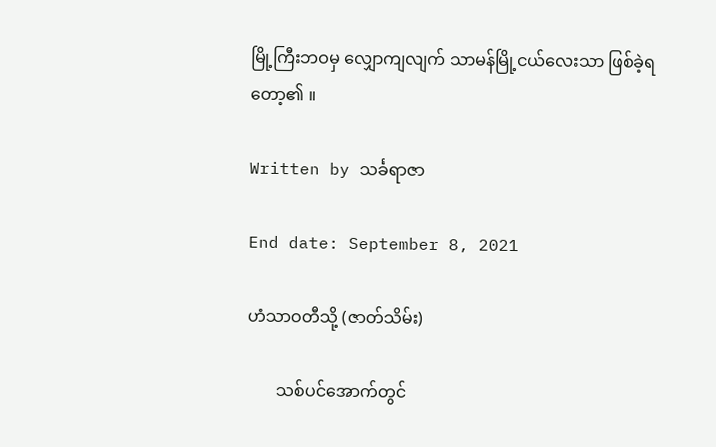မြို့ကြီးဘဝမှ လျှောကျလျက် သာမန်မြို့ငယ်လေးသာ ဖြစ်ခဲ့ရတော့၏ ။

Written by သင်္ခရာဇာ

End date: September 8, 2021

ဟံသာဝတီသို့ (ဇာတ်သိမ်း)

       သစ်ပင်အောက်တွင်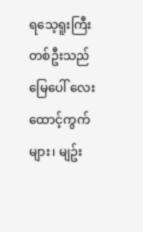ရသေ့ရူးကြီး တစ်ဦးသည် မြေပေါ် လေးထောင့်ကွက်များ၊ မျဥ်း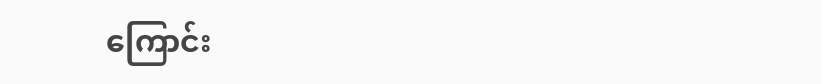ကြောင်း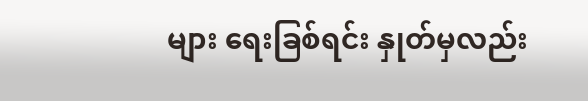များ ရေးခြစ်ရင်း နှုတ်မှလည်း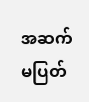အဆက်မပြတ်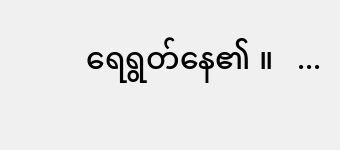ရေရွတ်နေ၏ ။   ...